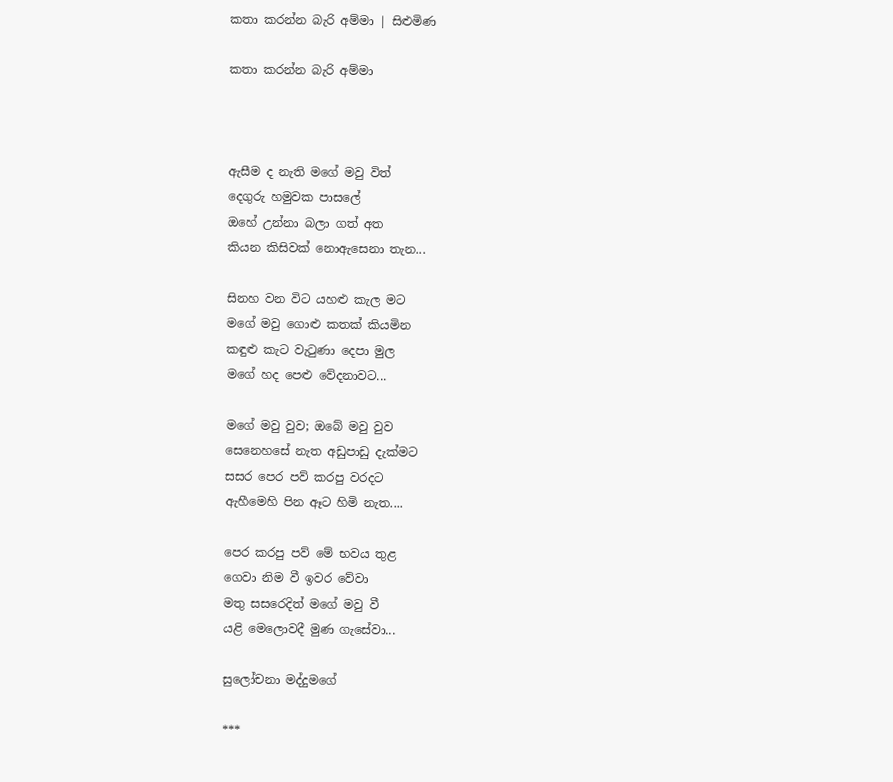කතා කරන්න බැරි අම්මා | සිළුමිණ

කතා කරන්න බැරි අම්මා



ඇසීම ද නැති මගේ මවු විත්
දෙගුරු හමුවක පාසලේ
ඔහේ උන්නා බලා ගත් අත
කියන කිසිවක් නොඇසෙනා තැන...

සිනහ වන විට යහළු කැල මට
මගේ මවු ගොළු කතක් කියමින
කඳුළු කැට වැටුණා දෙපා මුල
මගේ හද පෙළු වේදනාවට...

මගේ මවු වුව; ඔබේ මවු වුව
සෙනෙහසේ නැත අඩුපාඩු දැක්මට
සසර පෙර පව් කරපු වරදට
ඇහීමෙහි පින ඈට හිමි නැත....

පෙර කරපු පව් මේ භවය තුළ
ගෙවා නිම වී ඉ‍වර වේවා
මතු සසරෙදිත් මගේ මවු වී
යළි මෙලොවදී මුණ ගැසේවා...

සුලෝචනා මද්දුමගේ

***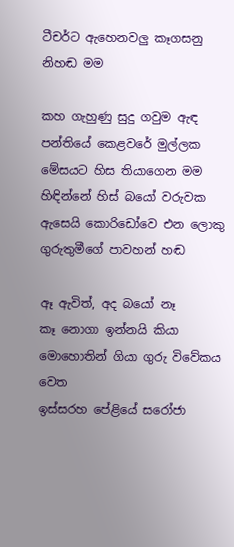ටීචර්ට ඇහෙනවලු කෑගසනු නිහඬ මම

කහ ගැහුණු සුදු ගවුම ඇඳ
පන්තියේ කෙළවරේ මුල්ලක
මේසයට හිස තියාගෙන මම
හිඳින්නේ හිස් බයෝ වරුවක
ඇසෙයි කොරිඩෝවෙ එන ලොකු
ගුරුතුමීගේ පාවහන් හඬ

ඈ ඇවිත්, අද බයෝ නෑ
කෑ නොගා ඉන්නයි කියා
මොහොතින් ගියා ගුරු විවේකය වෙත
ඉස්සරහ පේළියේ සරෝජා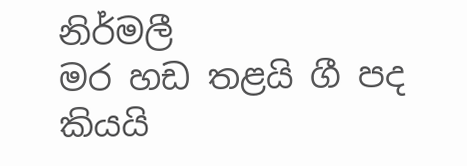නිර්මලී
මර හඩ තළයි ගී පද කියයි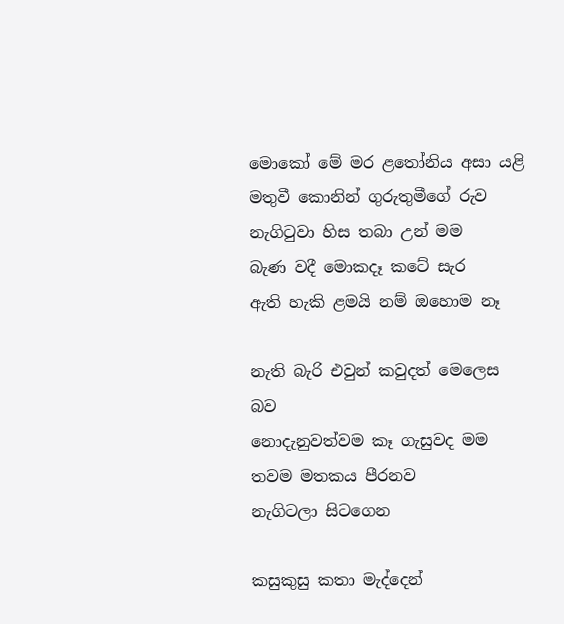මොකෝ මේ මර ළතෝනිය අසා යළි
මතුවී කොනින් ගුරුතුමීගේ රුව
නැගිටුවා හිස තබා උන් මම
බැණ වදී මොකදෑ කටේ සැර
ඇති හැකි ළමයි නම් ඔහොම නෑ

නැති බැරි එවුන් කවුදත් මෙලෙස බව
නොදැනුවත්වම කෑ ගැසුවද මම
තවම මතකය පීරනව
නැගිටලා සිටගෙන

කසුකුසු කතා මැද්දෙන්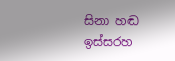සිනා හඬ
ඉස්සරහ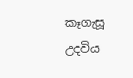කෑගැසූ උදවිය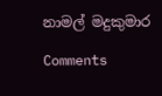නාමල් මදුකුමාර

Comments